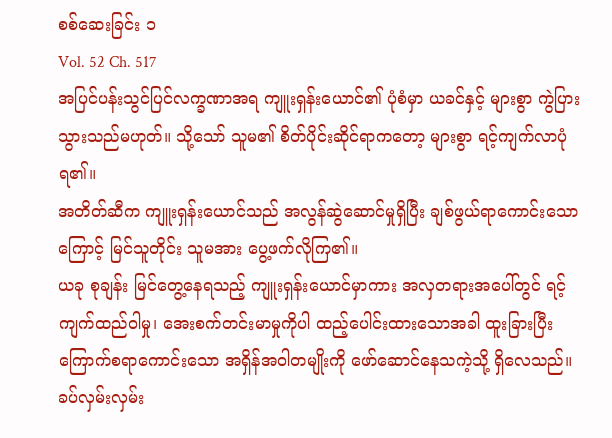စစ်ဆေးခြင်း ၁
Vol. 52 Ch. 517
အပြင်ပန်းသွင်ပြင်လက္ခဏာအရ ကျူးရှန်းယောင်၏ ပုံစံမှာ ယခင်နှင့် များစွာ ကွဲပြားသွားသည်မဟုတ်။ သို့သော် သူမ၏ စိတ်ပိုင်းဆိုင်ရာကတော့ များစွာ ရင့်ကျက်လာပုံရ၏။
အတိတ်ဆီက ကျူးရှန်းယောင်သည် အလွန်ဆွဲဆောင်မှုရှိပြီး ချစ်ဖွယ်ရာကောင်းသောကြောင့် မြင်သူတိုင်း သူမအား ပွေ့ဖက်လိုကြ၏။
ယခု စုချန်း မြင်တွေ့နေရသည့် ကျူးရှန်းယောင်မှာကား အလှတရားအပေါ်တွင် ရင့်ကျက်ထည်ဝါမှု၊ အေးစက်တင်းမာမှုကိုပါ ထည့်ပေါင်းထားသောအခါ ထူးခြားပြီး ကြောက်စရာကောင်းသော အရှိန်အဝါတမျိုးကို ဖော်ဆောင်နေသကဲ့သို့ ရှိလေသည်။
ခပ်လှမ်းလှမ်း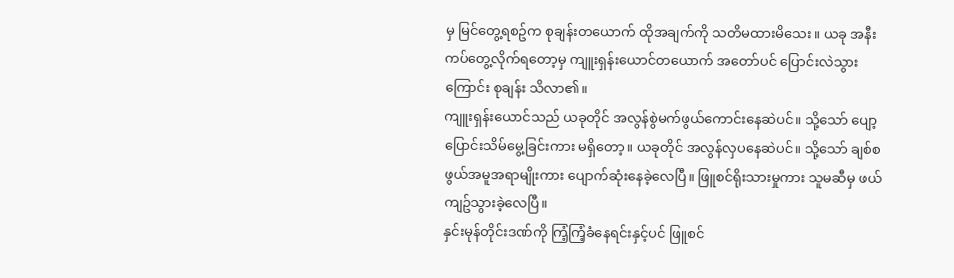မှ မြင်တွေ့ရစဥ်က စုချန်းတယောက် ထိုအချက်ကို သတိမထားမိသေး။ ယခု အနီးကပ်တွေ့လိုက်ရတော့မှ ကျူးရှန်းယောင်တယောက် အတော်ပင် ပြောင်းလဲသွားကြောင်း စုချန်း သိလာ၏။
ကျူးရှန်းယောင်သည် ယခုတိုင် အလွန်စွဲမက်ဖွယ်ကောင်းနေဆဲပင်။ သို့သော် ပျော့ပြောင်းသိမ်မွေ့ခြင်းကား မရှိတော့။ ယခုတိုင် အလွန်လှပနေဆဲပင်။ သို့သော် ချစ်စဖွယ်အမူအရာမျိုးကား ပျောက်ဆုံးနေခဲ့လေပြီ။ ဖြူစင်ရိုးသားမှုကား သူမဆီမှ ဖယ်ကျဥ်သွားခဲ့လေပြီ။
နှင်းမုန်တိုင်းဒဏ်ကို ကြံ့ကြံ့ခံနေရင်းနှင့်ပင် ဖြူစင်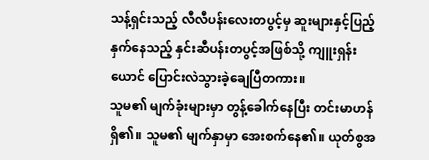သန့်ရှင်းသည့် လီလီပန်းလေးတပွင့်မှ ဆူးများနှင့်ပြည့်နှက်နေသည့် နှင်းဆီပန်းတပွင့်အဖြစ်သို့ ကျူးရှန်းယောင် ပြောင်းလဲသွားခဲ့ချေပြီတကား။
သူမ၏ မျက်ခုံးများမှာ တွန့်ခေါက်နေပြီး တင်းမာဟန်ရှိ၏။ သူမ၏ မျက်နှာမှာ အေးစက်နေ၏။ ယုတ်စွအ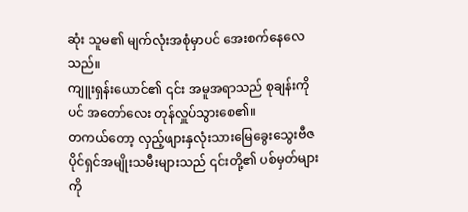ဆုံး သူမ၏ မျက်လုံးအစုံမှာပင် အေးစက်နေလေသည်။
ကျူးရှန်းယောင်၏ ၎င်း အမူအရာသည် စုချန်းကိုပင် အတော်လေး တုန်လှူပ်သွားစေ၏။
တကယ်တော့ လှည့်ဖျားနှလုံးသားမြေခွေးသွေးဗီဇပိုင်ရှင်အမျိုးသမီးများသည် ၎င်းတို့၏ ပစ်မှတ်များကို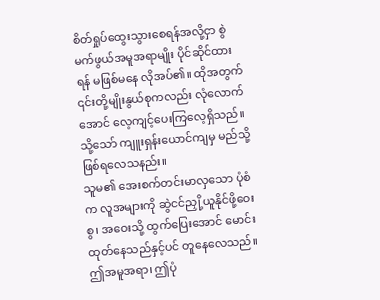စိတ်ရှုပ်ထွေးသွားစေရန်အလို့ငှာ စွဲမက်ဖွယ်အမူအရာမျိုး ပိုင်ဆိုင်ထားရန် မဖြစ်မနေ လိုအပ်၏။ ထိုအတွက် ၎င်းတို့မျိုးနွယ်စုကလည်း လုံလောက်အောင် လေ့ကျင့်ပေးကြလေ့ရှိသည်။
သို့သော် ကျူးရှန်းယောင်ကျမှ မည်သို့ ဖြစ်ရလေသနည်း။
သူမ၏ အေးစက်တင်းမာလှသော ပုံစံက လူအများကို ဆွဲငင်ညှို့ယူနိုင်ဖို့ဝေးစွ၊ အဝေးသို့ ထွက်ပြေးအောင် မောင်းထုတ်နေသည်နှင့်ပင် တူနေလေသည်။
ဤအမူအရာ၊ ဤပုံ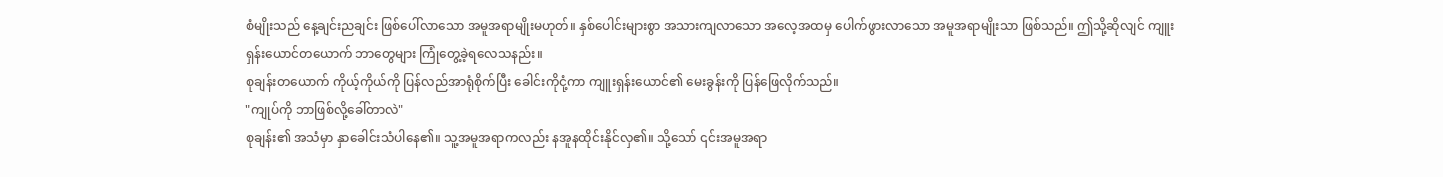စံမျိုးသည် နေ့ချင်းညချင်း ဖြစ်ပေါ်လာသော အမူအရာမျိုးမဟုတ်။ နှစ်ပေါင်းများစွာ အသားကျလာသော အလေ့အထမှ ပေါက်ဖွားလာသော အမူအရာမျိုးသာ ဖြစ်သည်။ ဤသို့ဆိုလျင် ကျူးရှန်းယောင်တယောက် ဘာတွေများ ကြုံတွေ့ခဲ့ရလေသနည်း။
စုချန်းတယောက် ကိုယ့်ကိုယ်ကို ပြန်လည်အာရုံစိုက်ပြီး ခေါင်းကိုငုံ့ကာ ကျူးရှန်းယောင်၏ မေးခွန်းကို ပြန်ဖြေလိုက်သည်။
"ကျုပ်ကို ဘာဖြစ်လို့ခေါ်တာလဲ"
စုချန်း၏ အသံမှာ နှာခေါင်းသံပါနေ၏။ သူ့အမူအရာကလည်း နအူနထိုင်းနိုင်လှ၏။ သို့သော် ၎င်းအမူအရာ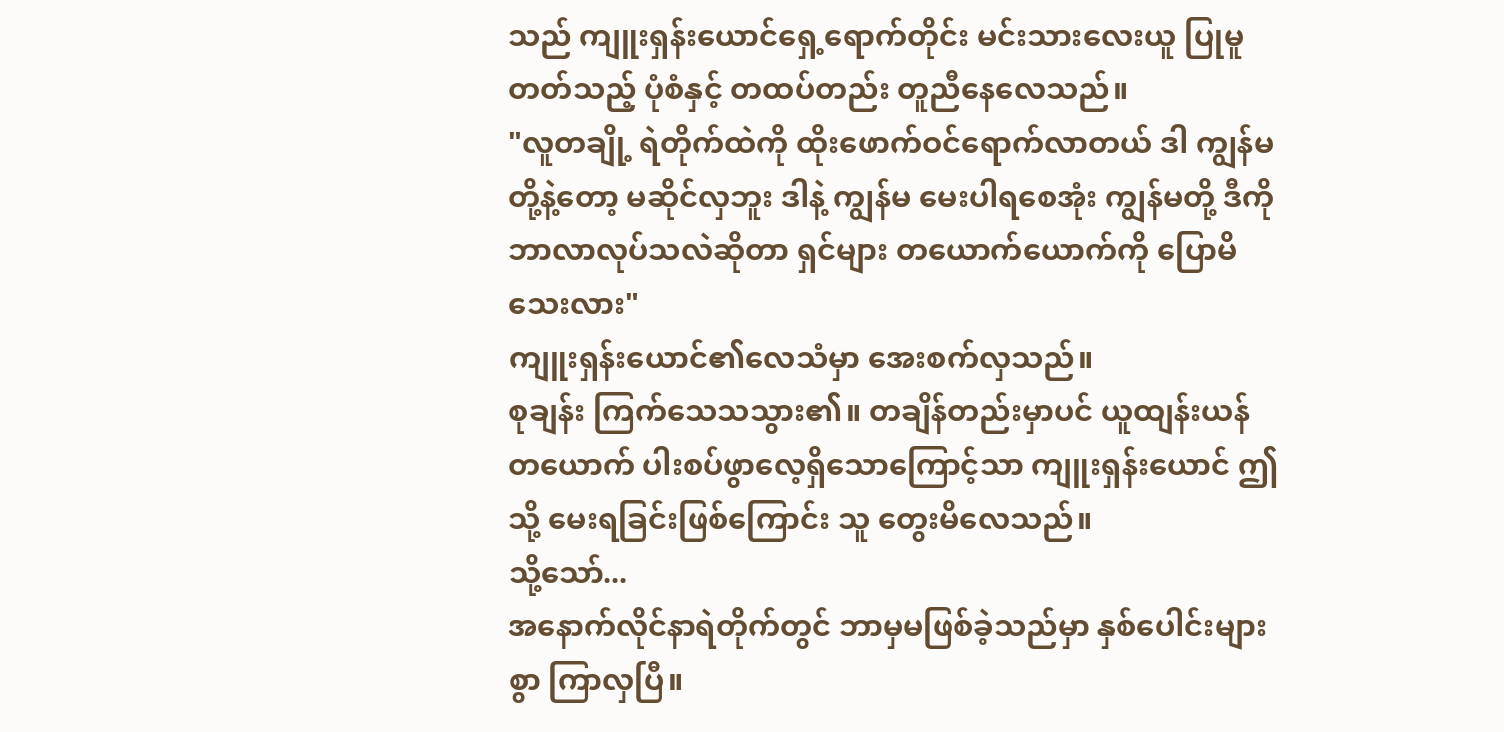သည် ကျူးရှန်းယောင်ရှေ့ရောက်တိုင်း မင်းသားလေးယူ ပြုမူတတ်သည့် ပုံစံနှင့် တထပ်တည်း တူညီနေလေသည်။
"လူတချို့ ရဲတိုက်ထဲကို ထိုးဖောက်ဝင်ရောက်လာတယ် ဒါ ကျွန်မတို့နဲ့တော့ မဆိုင်လှဘူး ဒါနဲ့ ကျွန်မ မေးပါရစေအုံး ကျွန်မတို့ ဒီကို ဘာလာလုပ်သလဲဆိုတာ ရှင်များ တယောက်ယောက်ကို ပြောမိသေးလား"
ကျူးရှန်းယောင်၏လေသံမှာ အေးစက်လှသည်။
စုချန်း ကြက်သေသသွား၏။ တချိန်တည်းမှာပင် ယူထျန်းယန်တယောက် ပါးစပ်ဖွာလေ့ရှိသောကြောင့်သာ ကျူးရှန်းယောင် ဤသို့ မေးရခြင်းဖြစ်ကြောင်း သူ တွေးမိလေသည်။
သို့သော်...
အနောက်လိုင်နာရဲတိုက်တွင် ဘာမှမဖြစ်ခဲ့သည်မှာ နှစ်ပေါင်းများစွာ ကြာလှပြီ။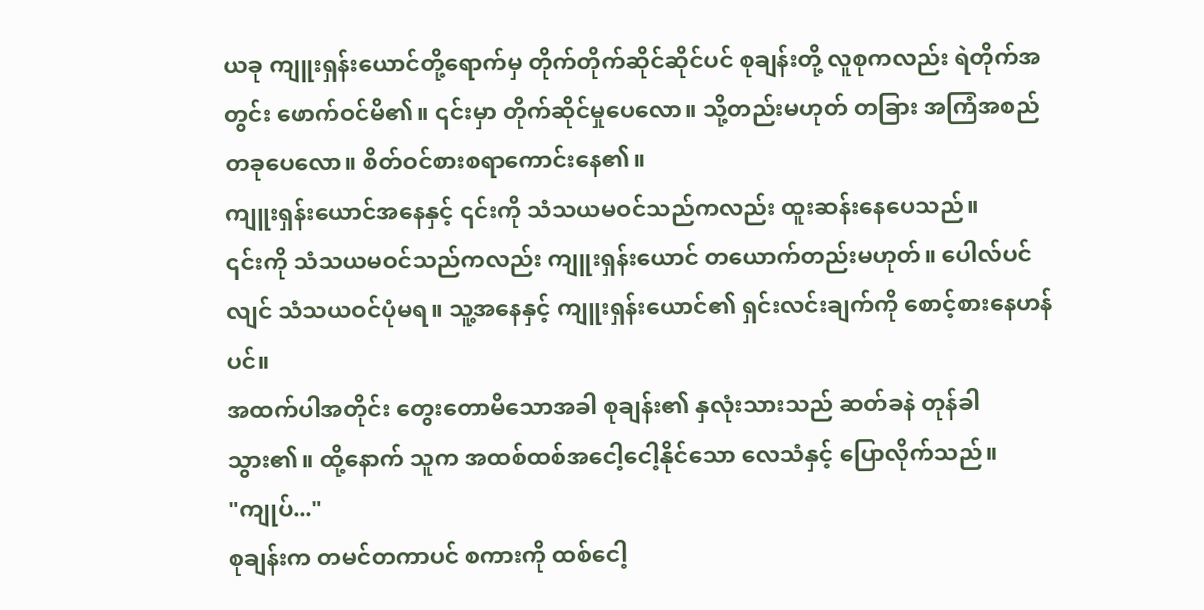ယခု ကျူးရှန်းယောင်တို့ရောက်မှ တိုက်တိုက်ဆိုင်ဆိုင်ပင် စုချန်းတို့ လူစုကလည်း ရဲတိုက်အတွင်း ဖောက်ဝင်မိ၏။ ၎င်းမှာ တိုက်ဆိုင်မှုပေလော။ သို့တည်းမဟုတ် တခြား အကြံအစည်တခုပေလော။ စိတ်ဝင်စားစရာကောင်းနေ၏။
ကျူးရှန်းယောင်အနေနှင့် ၎င်းကို သံသယမဝင်သည်ကလည်း ထူးဆန်းနေပေသည်။
၎င်းကို သံသယမဝင်သည်ကလည်း ကျူးရှန်းယောင် တယောက်တည်းမဟုတ်။ ပေါလ်ပင်လျင် သံသယဝင်ပုံမရ။ သူ့အနေနှင့် ကျူးရှန်းယောင်၏ ရှင်းလင်းချက်ကို စောင့်စားနေဟန်ပင်။
အထက်ပါအတိုင်း တွေးတောမိသောအခါ စုချန်း၏ နှလုံးသားသည် ဆတ်ခနဲ တုန်ခါသွား၏။ ထို့နောက် သူက အထစ်ထစ်အငေါ့ငေါ့နိုင်သော လေသံနှင့် ပြောလိုက်သည်။
"ကျုပ်..."
စုချန်းက တမင်တကာပင် စကားကို ထစ်ငေါ့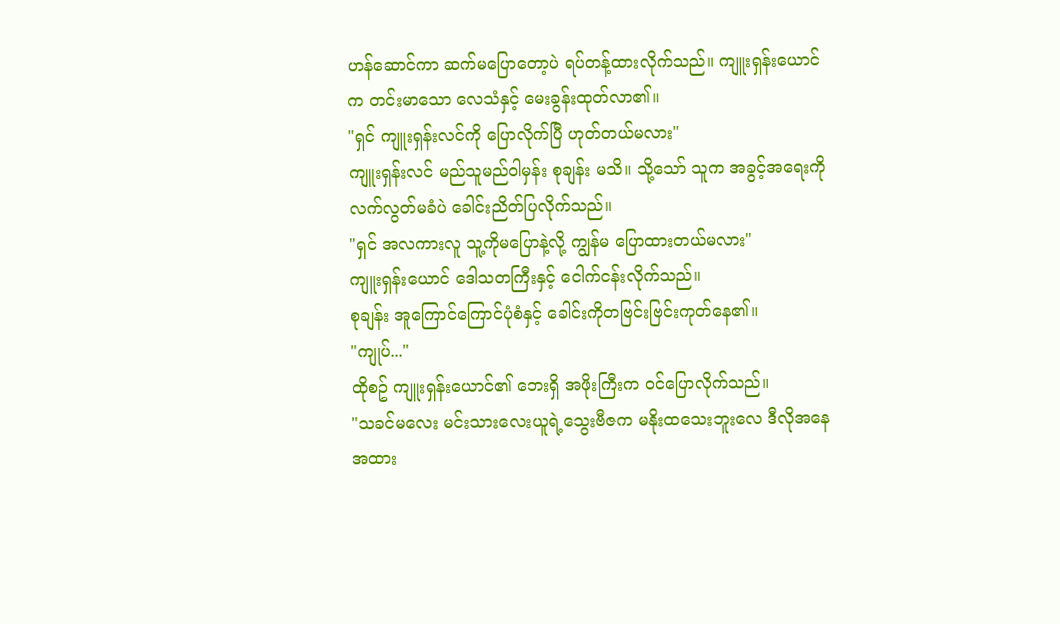ဟန်ဆောင်ကာ ဆက်မပြောတော့ပဲ ရပ်တန့်ထားလိုက်သည်။ ကျူးရှန်းယောင်က တင်းမာသော လေသံနှင့် မေးခွန်းထုတ်လာ၏။
"ရှင် ကျူးရှန်းလင်ကို ပြောလိုက်ပြီ ဟုတ်တယ်မလား"
ကျူးရှန်းလင် မည်သူမည်ဝါမှန်း စုချန်း မသိ။ သို့သော် သူက အခွင့်အရေးကို လက်လွတ်မခံပဲ ခေါင်းညိတ်ပြလိုက်သည်။
"ရှင် အလကားလူ သူ့ကိုမပြောနဲ့လို့ ကျွန်မ ပြောထားတယ်မလား"
ကျူးရှန်းယောင် ဒေါသတကြီးနှင့် ငေါက်ငန်းလိုက်သည်။
စုချန်း အူကြောင်ကြောင်ပုံစံနှင့် ခေါင်းကိုတဗြင်းဗြင်းကုတ်နေ၏။
"ကျုပ်..."
ထိုစဥ် ကျူးရှန်းယောင်၏ ဘေးရှိ အဖိုးကြီးက ဝင်ပြောလိုက်သည်။
"သခင်မလေး မင်းသားလေးယူရဲ့သွေးဗီဇက မနိုးထသေးဘူးလေ ဒီလိုအနေအထား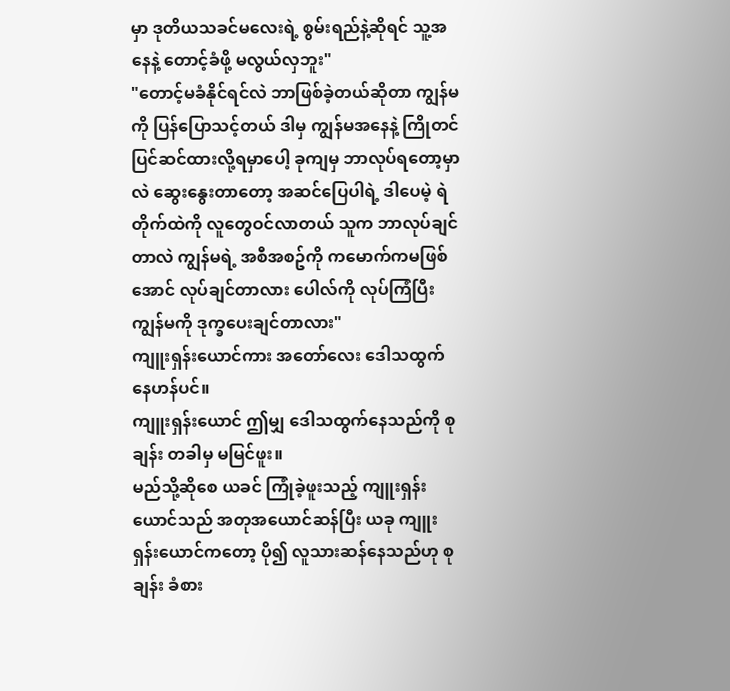မှာ ဒုတိယသခင်မလေးရဲ့ စွမ်းရည်နဲ့ဆိုရင် သူ့အနေနဲ့ တောင့်ခံဖို့ မလွယ်လှဘူး"
"တောင့်မခံနိုင်ရင်လဲ ဘာဖြစ်ခဲ့တယ်ဆိုတာ ကျွန်မကို ပြန်ပြောသင့်တယ် ဒါမှ ကျွန်မအနေနဲ့ ကြိုတင်ပြင်ဆင်ထားလို့ရမှာပေါ့ ခုကျမှ ဘာလုပ်ရတော့မှာလဲ ဆွေးနွေးတာတော့ အဆင်ပြေပါရဲ့ ဒါပေမဲ့ ရဲတိုက်ထဲကို လူတွေဝင်လာတယ် သူက ဘာလုပ်ချင်တာလဲ ကျွန်မရဲ့ အစီအစဥ်ကို ကမောက်ကမဖြစ်အောင် လုပ်ချင်တာလား ပေါလ်ကို လုပ်ကြံပြီး ကျွန်မကို ဒုက္ခပေးချင်တာလား"
ကျူးရှန်းယောင်ကား အတော်လေး ဒေါသထွက်နေဟန်ပင်။
ကျူးရှန်းယောင် ဤမျှ ဒေါသထွက်နေသည်ကို စုချန်း တခါမှ မမြင်ဖူး။
မည်သို့ဆိုစေ ယခင် ကြုံခဲ့ဖူးသည့် ကျူးရှန်းယောင်သည် အတုအယောင်ဆန်ပြီး ယခု ကျူးရှန်းယောင်ကတော့ ပို၍ လူသားဆန်နေသည်ဟု စုချန်း ခံစား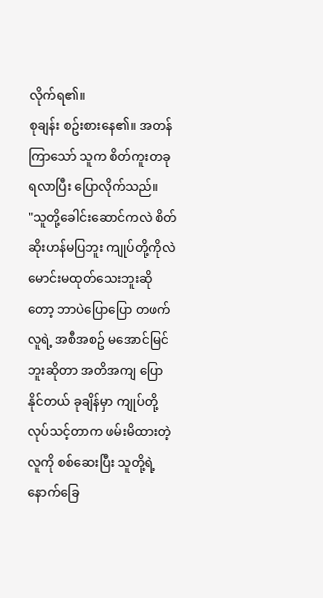လိုက်ရ၏။
စုချန်း စဥ်းစားနေ၏။ အတန်ကြာသော် သူက စိတ်ကူးတခုရလာပြီး ပြောလိုက်သည်။
"သူတို့ခေါင်းဆောင်ကလဲ စိတ်ဆိုးဟန်မပြဘူး ကျုပ်တို့ကိုလဲ မောင်းမထုတ်သေးဘူးဆိုတော့ ဘာပဲပြောပြော တဖက်လူရဲ့ အစီအစဥ် မအောင်မြင်ဘူးဆိုတာ အတိအကျ ပြောနိုင်တယ် ခုချိန်မှာ ကျုပ်တို့လုပ်သင့်တာက ဖမ်းမိထားတဲ့လူကို စစ်ဆေးပြီး သူတို့ရဲ့ နောက်ခြေ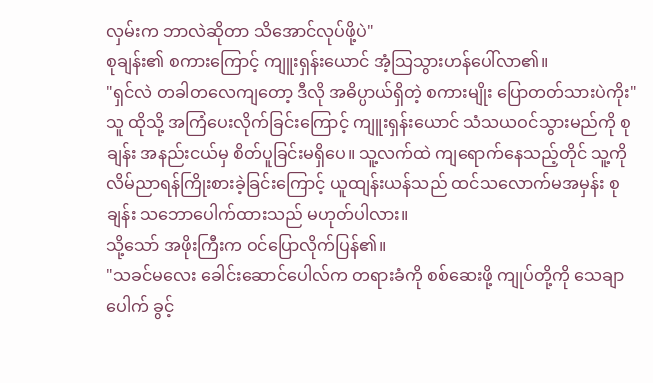လှမ်းက ဘာလဲဆိုတာ သိအောင်လုပ်ဖို့ပဲ"
စုချန်း၏ စကားကြောင့် ကျူးရှန်းယောင် အံ့သြသွားဟန်ပေါ်လာ၏။
"ရှင်လဲ တခါတလေကျတော့ ဒီလို အဓိပ္ပာယ်ရှိတဲ့ စကားမျိုး ပြောတတ်သားပဲကိုး"
သူ ထိုသို့ အကြံပေးလိုက်ခြင်းကြောင့် ကျူးရှန်းယောင် သံသယဝင်သွားမည်ကို စုချန်း အနည်းငယ်မှ စိတ်ပူခြင်းမရှိပေ။ သူ့လက်ထဲ ကျရောက်နေသည့်တိုင် သူ့ကို လိမ်ညာရန်ကြိုးစားခဲ့ခြင်းကြောင့် ယူထျန်းယန်သည် ထင်သလောက်မအမှန်း စုချန်း သဘောပေါက်ထားသည် မဟုတ်ပါလား။
သို့သော် အဖိုးကြီးက ဝင်ပြောလိုက်ပြန်၏။
"သခင်မလေး ခေါင်းဆောင်ပေါလ်က တရားခံကို စစ်ဆေးဖို့ ကျုပ်တို့ကို သေချာပေါက် ခွင့်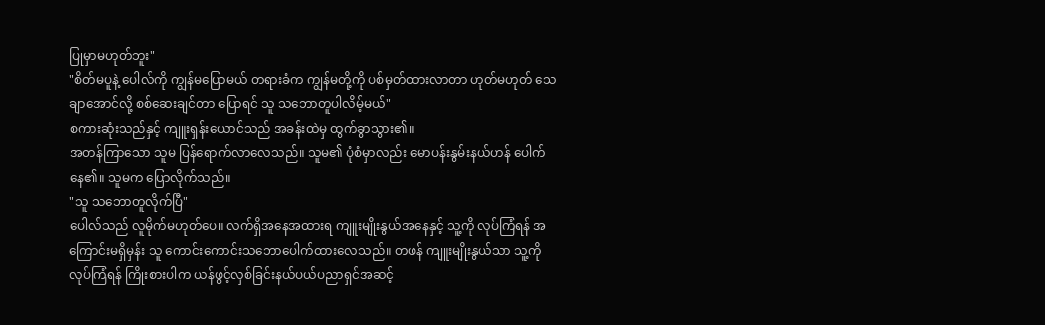ပြုမှာမဟုတ်ဘူး"
"စိတ်မပူနဲ့ ပေါလ်ကို ကျွန်မပြောမယ် တရားခံက ကျွန်မတို့ကို ပစ်မှတ်ထားလာတာ ဟုတ်မဟုတ် သေချာအောင်လို့ စစ်ဆေးချင်တာ ပြောရင် သူ သဘောတူပါလိမ့်မယ်"
စကားဆုံးသည်နှင့် ကျူးရှန်းယောင်သည် အခန်းထဲမှ ထွက်ခွာသွား၏။
အတန်ကြာသော သူမ ပြန်ရောက်လာလေသည်။ သူမ၏ ပုံစံမှာလည်း မောပန်းနွမ်းနယ်ဟန် ပေါက်နေ၏။ သူမက ပြောလိုက်သည်။
"သူ သဘောတူလိုက်ပြီ"
ပေါလ်သည် လူမိုက်မဟုတ်ပေ။ လက်ရှိအနေအထားရ ကျူးမျိုးနွယ်အနေနှင့် သူ့ကို လုပ်ကြံရန် အကြောင်းမရှိမှန်း သူ ကောင်းကောင်းသဘောပေါက်ထားလေသည်။ တဖန် ကျူးမျိုးနွယ်သာ သူ့ကို လုပ်ကြံရန် ကြိုးစားပါက ယန်ဖွင့်လှစ်ခြင်းနယ်ပယ်ပညာရှင်အဆင့်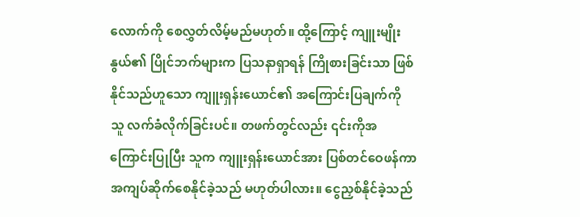လောက်ကို စေလွှတ်လိမ့်မည်မဟုတ်။ ထို့ကြောင့် ကျူးမျိုးနွယ်၏ ပြိုင်ဘက်များက ပြသနာရှာရန် ကြိုစားခြင်းသာ ဖြစ်နိုင်သည်ဟူသော ကျူးရှန်းယောင်၏ အကြောင်းပြချက်ကို သူ လက်ခံလိုက်ခြင်းပင်။ တဖက်တွင်လည်း ၎င်းကိုအကြောင်းပြုပြီး သူက ကျူးရှန်းယောင်အား ပြစ်တင်ဝေဖန်ကာ အကျပ်ဆိုက်စေနိုင်ခဲ့သည် မဟုတ်ပါလား။ ငွေညှစ်နိုင်ခဲ့သည်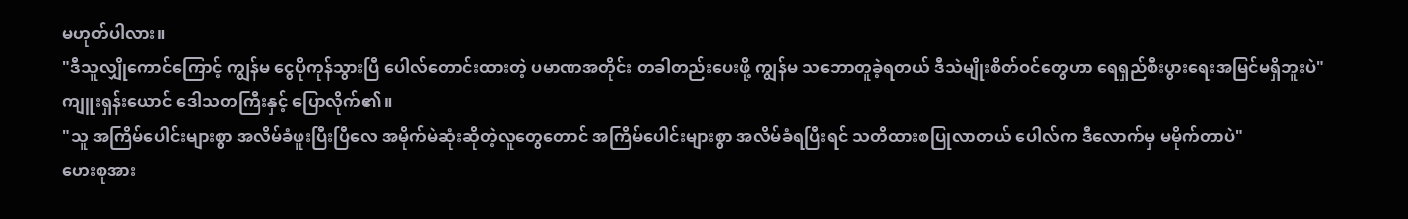မဟုတ်ပါလား။
"ဒီသူလျှိုကောင်ကြောင့် ကျွန်မ ငွေပိုကုန်သွားပြီ ပေါလ်တောင်းထားတဲ့ ပမာဏအတိုင်း တခါတည်းပေးဖို့ ကျွန်မ သဘောတူခဲ့ရတယ် ဒီသဲမျိုးစိတ်ဝင်တွေဟာ ရေရှည်စီးပွားရေးအမြင်မရှိဘူးပဲ"
ကျူးရှန်းယောင် ဒေါသတကြီးနှင့် ပြောလိုက်၏။
"သူ အကြိမ်ပေါင်းများစွာ အလိမ်ခံဖူးပြီးပြီလေ အမိုက်မဲဆုံးဆိုတဲ့လူတွေတောင် အကြိမ်ပေါင်းများစွာ အလိမ်ခံရပြီးရင် သတိထားစပြုလာတယ် ပေါလ်က ဒီလောက်မှ မမိုက်တာပဲ"
ဟေးစုအား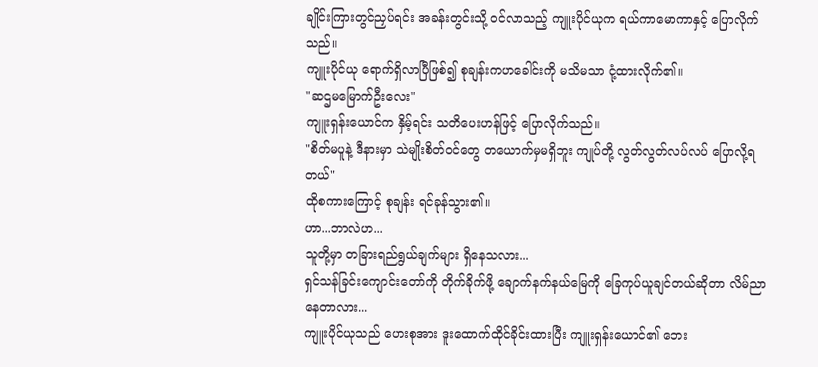ချိုင်းကြားတွင်ညှပ်ရင်း အခန်းတွင်းသို့ ဝင်လာသည့် ကျူးပိုင်ယုက ရယ်ကာမောကာနှင့် ပြောလိုက်သည်။
ကျူးပိုင်ယု ရောက်ရှိလာပြီဖြစ်၍ စုချန်းကဟခေါင်းကို မသိမသာ ငုံ့ထားလိုက်၏။
"ဆဌမမြောက်ဦးလေး"
ကျူးရှန်းယောင်က နှိမ့်ရင်း သတိပေးဟန်ဖြင့် ပြောလိုက်သည်။
"စိတ်မပူနဲ့ ဒီနားမှာ သဲမျိုးစိတ်ဝင်တွေ တယောက်မှမရှိဘူး ကျုပ်တို့ လွတ်လွတ်လပ်လပ် ပြောလို့ရတယ်"
ထိုစကားကြောင့် စုချန်း ရင်ခုန်သွား၏။
ဟာ...ဘာလဲဟ...
သူတို့မှာ တခြားရည်ရွယ်ချက်များ ရှိနေသလား...
ရှင်သန်ခြင်းကျောင်းတော်ကို တိုက်ခိုက်ဖို့ ချောက်နက်နယ်မြေကို ခြေကုပ်ယူချင်တယ်ဆိုတာ လိမ်ညာနေတာလား...
ကျူးပိုင်ယုသည် ဟေးစုအား ဒူးထောက်ထိုင်ခိုင်းထားပြီး ကျူးရှန်းယောင်၏ ဘေး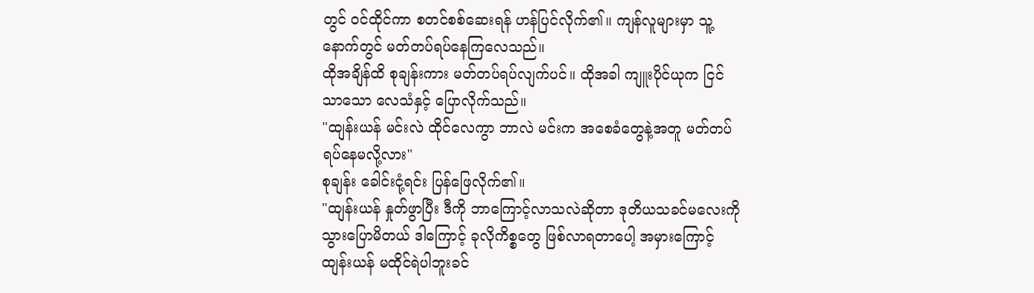တွင် ဝင်ထိုင်ကာ စတင်စစ်ဆေးရန် ဟန်ပြင်လိုက်၏။ ကျန်လူများမှာ သူ့နောက်တွင် မတ်တပ်ရပ်နေကြလေသည်။
ထိုအချိန်ထိ စုချန်းကား မတ်တပ်ရပ်လျက်ပင်။ ထိုအခါ ကျူးပိုင်ယုက ငြင်သာသော လေသံနှင့် ပြောလိုက်သည်။
"ထျန်းယန် မင်းလဲ ထိုင်လေကွာ ဘာလဲ မင်းက အစေခံတွေနဲ့အတူ မတ်တပ်ရပ်နေမလို့လား"
စုချန်း ခေါင်းငုံ့ရင်း ပြန်ဖြေလိုက်၏။
"ထျန်းယန် နှုတ်ဖွာပြီး ဒီကို ဘာကြောင့်လာသလဲဆိုတာ ဒုတိယသခင်မလေးကို သွားပြောမိတယ် ဒါကြောင့် ခုလိုကိစ္စတွေ ဖြစ်လာရတာပေါ့ အမှားကြောင့် ထျန်းယန် မထိုင်ရဲပါဘူးခင်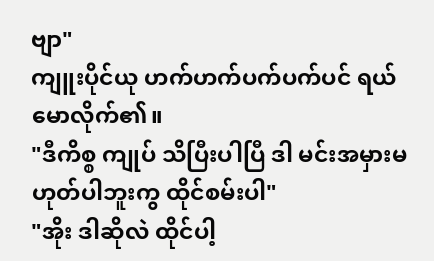ဗျာ"
ကျူးပိုင်ယု ဟက်ဟက်ပက်ပက်ပင် ရယ်မောလိုက်၏။
"ဒီကိစ္စ ကျုပ် သိပြီးပါပြီ ဒါ မင်းအမှားမဟုတ်ပါဘူးကွ ထိုင်စမ်းပါ"
"အိုး ဒါဆိုလဲ ထိုင်ပါ့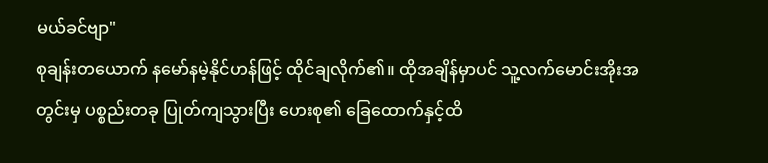မယ်ခင်ဗျာ"
စုချန်းတယောက် နမော်နမဲ့နိုင်ဟန်ဖြင့် ထိုင်ချလိုက်၏။ ထိုအချိန်မှာပင် သူ့လက်မောင်းအိုးအတွင်းမှ ပစ္စည်းတခု ပြုတ်ကျသွားပြီး ဟေးစု၏ ခြေထောက်နှင့်ထိ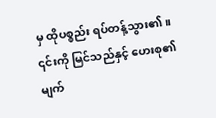မှ ထိုပစ္စည်း ရပ်တန့်သွား၏။
၎င်းကို မြင်သည်နှင့် ဟေးစု၏ မျက်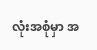လုံးအစုံမှာ အ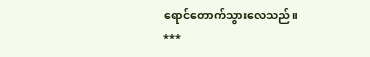ရောင်တောက်သွားလေသည်။
***